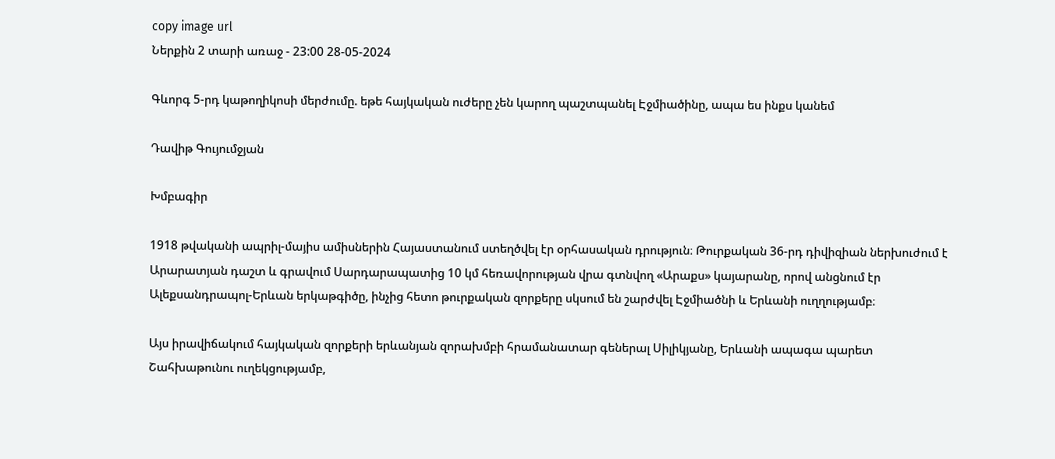copy image url
Ներքին 2 տարի առաջ - 23:00 28-05-2024

Գևորգ 5-րդ կաթողիկոսի մերժումը. եթե հայկական ուժերը չեն կարող պաշտպանել Էջմիածինը, ապա ես ինքս կանեմ

Դավիթ Գույումջյան

Խմբագիր

1918 թվականի ապրիլ-մայիս ամիսներին Հայաստանում ստեղծվել էր օրհասական դրություն։ Թուրքական 36-րդ դիվիզիան ներխուժում է Արարատյան դաշտ և գրավում Սարդարապատից 10 կմ հեռավորության վրա գտնվող «Արաքս» կայարանը, որով անցնում էր Ալեքսանդրապոլ-Երևան երկաթգիծը, ինչից հետո թուրքական զորքերը սկսում են շարժվել Էջմիածնի և Երևանի ուղղությամբ։

Այս իրավիճակում հայկական զորքերի երևանյան զորախմբի հրամանատար գեներալ Սիլիկյանը, Երևանի ապագա պարետ Շահխաթունու ուղեկցությամբ,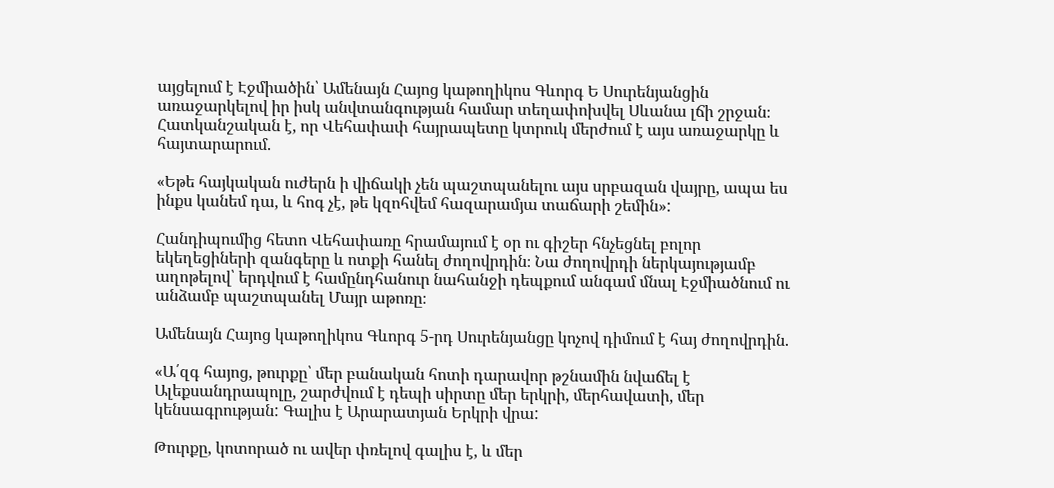այցելում է Էջմիածին՝ Ամենայն Հայոց կաթողիկոս Գևորգ Ե Սուրենյանցին առաջարկելով իր իսկ անվտանգության համար տեղափոխվել Սևանա լճի շրջան։ Հատկանշական է, որ Վեհափափ հայրապետը կտրուկ մերժում է այս առաջարկը և հայտարարում.

«Եթե հայկական ուժերն ի վիճակի չեն պաշտպանելու այս սրբազան վայրը, ապա ես ինքս կանեմ դա, և հոգ չէ, թե կզոհվեմ հազարամյա տաճարի շեմին»:

Հանդիպումից հետո Վեհափառը հրամայում է օր ու գիշեր հնչեցնել բոլոր եկեղեցիների զանգերը և ոտքի հանել ժողովրդին։ Նա ժողովրդի ներկայությամբ աղոթելով՝ երդվում է համընդհանուր նահանջի դեպքում անգամ մնալ Էջմիածնում ու անձամբ պաշտպանել Մայր աթոռը։

Ամենայն Հայոց կաթողիկոս Գևորգ 5-րդ Սուրենյանցը կոչով դիմում է հայ ժողովրդին.

«Ա՛զգ հայոց, թուրքը՝ մեր բանական հոտի դարավոր թշնամին նվաճել է Ալեքսանդրապոլը, շարժվում է դեպի սիրտը մեր երկրի, մերհավատի, մեր կենսագրության: Գալիս է Արարատյան Երկրի վրա:

Թուրքը, կոտորած ու ավեր փռելով գալիս է, և մեր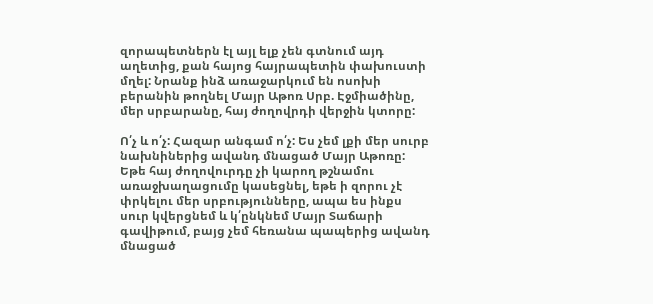զորապետներն էլ այլ ելք չեն գտնում այդ աղետից, քան հայոց հայրապետին փախուստի մղել: Նրանք ինձ առաջարկում են ոսոխի բերանին թողնել Մայր Աթոռ Սրբ. Էջմիածինը, մեր սրբարանը, հայ ժողովրդի վերջին կտորը:

Ո՛չ և ո՛չ: Հազար անգամ ո՛չ: Ես չեմ լքի մեր սուրբ նախնիներից ավանդ մնացած Մայր Աթոռը: Եթե հայ ժողովուրդը չի կարող թշնամու առաջխաղացումը կասեցնել, եթե ի զորու չէ փրկելու մեր սրբությունները, ապա ես ինքս սուր կվերցնեմ և կ՛ընկնեմ Մայր Տաճարի գավիթում, բայց չեմ հեռանա պապերից ավանդ մնացած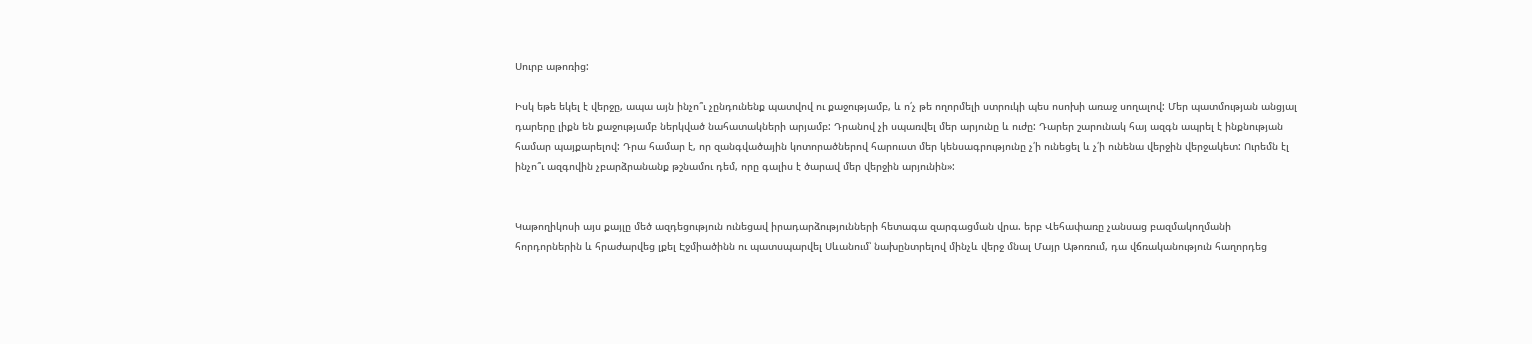Սուրբ աթոռից:

Իսկ եթե եկել է վերջը, ապա այն ինչո՞ւ չընդունենք պատվով ու քաջությամբ, և ո՛չ թե ողորմելի ստրուկի պես ոսոխի առաջ սողալով: Մեր պատմության անցյալ դարերը լիքն են քաջությամբ ներկված նահատակների արյամբ: Դրանով չի սպառվել մեր արյունը և ուժը: Դարեր շարունակ հայ ազգն ապրել է ինքնության համար պայքարելով: Դրա համար է, որ զանգվածային կոտորածներով հարուստ մեր կենսագրությունը չ՛ի ունեցել և չ՛ի ունենա վերջին վերջակետ: Ուրեմն էլ ինչո՞ւ ազգովին չբարձրանանք թշնամու դեմ, որը գալիս է ծարավ մեր վերջին արյունին»:


Կաթողիկոսի այս քայլը մեծ ազդեցություն ունեցավ իրադարձությունների հետագա զարգացման վրա. երբ Վեհափառը չանսաց բազմակողմանի հորդորներին և հրաժարվեց լքել Էջմիածինն ու պատսպարվել Սևանում՝ նախընտրելով մինչև վերջ մնալ Մայր Աթոռում, դա վճռականություն հաղորդեց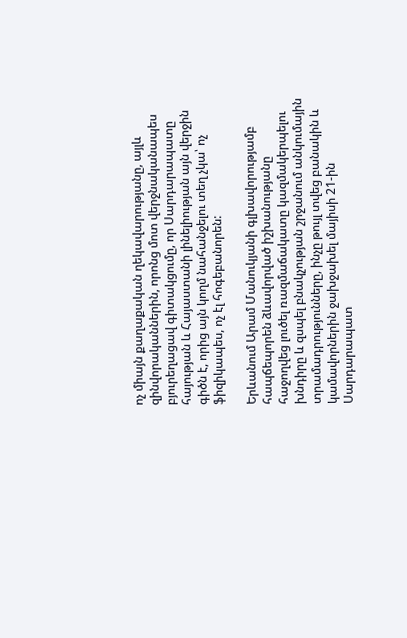ոչ միայն քաղաքական ղեկավարությանը, այլև զինվորականներին, որոնց մոտ վերջնականապես բյուրեղացավ գիտակցումը, որ Սարդարապատը հայության և Հայաստանի լինելիության այն վերջին գիծն է, որից այն կողմ նահանջելու տեղ չկա՝ ոչ ֆիզիկապես, ոչ էլ հոգեբանորեն:

Երևանում Արամ Մանուկյանի գլխավորությամբ հապճեպորեն ձևավորված իշխանությանը հաջողվեց լուծել ռազմաճակատը կազմակերպելու խնդիրը և զսպել բնակչության շրջանում անկումային տրամադրությունները, ինչը թույլ տվեց բանակին և կամավորներին ջախջախել մայիսի 21-ին Սարդարապատ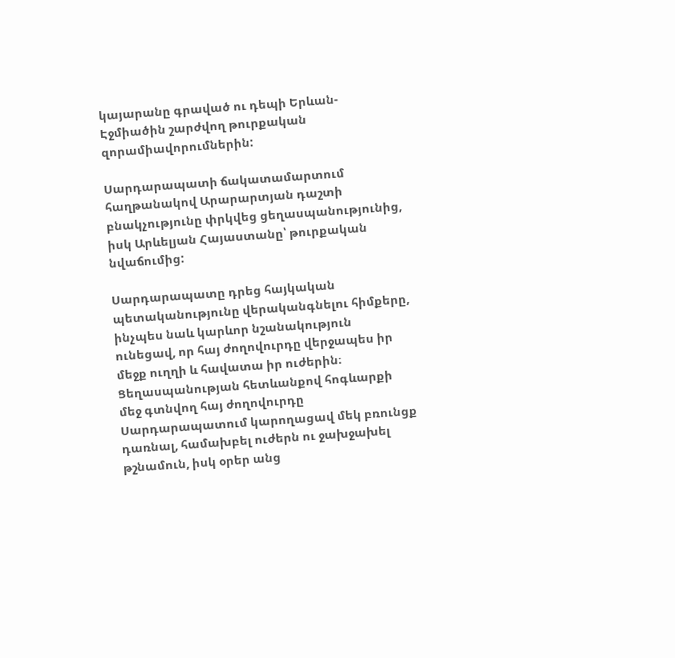կայարանը գրաված ու դեպի Երևան-Էջմիածին շարժվող թուրքական զորամիավորումներին:

Սարդարապատի ճակատամարտում հաղթանակով Արարարտյան դաշտի բնակչությունը փրկվեց ցեղասպանությունից, իսկ Արևելյան Հայաստանը՝ թուրքական նվաճումից:

Սարդարապատը դրեց հայկական պետականությունը վերականգնելու հիմքերը, ինչպես նաև կարևոր նշանակություն ունեցավ, որ հայ ժողովուրդը վերջապես իր մեջք ուղղի և հավատա իր ուժերին։ Ցեղասպանության հետևանքով հոգևարքի մեջ գտնվող հայ ժողովուրդը Սարդարապատում կարողացավ մեկ բռունցք դառնալ, համախբել ուժերն ու ջախջախել թշնամուն, իսկ օրեր անց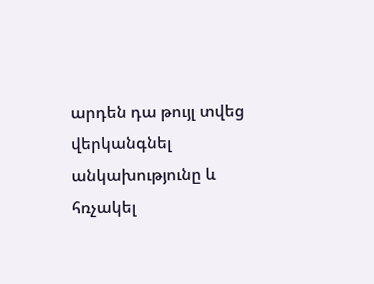արդեն դա թույլ տվեց վերկանգնել անկախությունը և հռչակել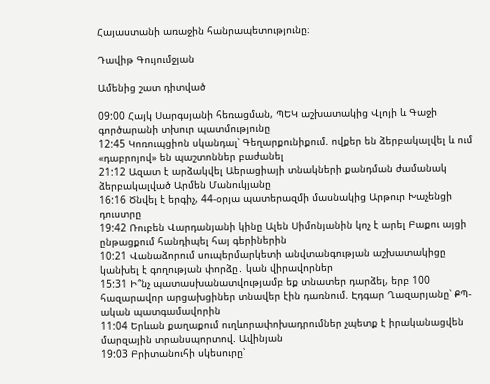Հայաստանի առաջին հանրապետությունը։

Դավիթ Գույումջյան

Ամենից շատ դիտված

09:00 Հայկ Սարգսյանի հեռացման, ՊԵԿ աշխատակից Վլոյի և Գաջի գործարանի տխուր պատմությունը
12:45 Կոռուպցիոն սկանդալ՝ Գեղարքունիքում. ովքեր են ձերբակալվել և ում «դաբրոյով» են պաշտոններ բաժանել
21:12 Ազատ է արձակվել Աերացիայի տնակների քանդման ժամանակ ձերբակալված Արմեն Մանուկյանը
16:16 Ծնվել է երգիչ, 44-օրյա պատերազմի մասնակից Արթուր Խաչենցի դուստրը
19:42 Ռուբեն Վարդանյանի կինը Ալեն Սիմոնյանին կոչ է արել Բաքու այցի ընթացքում հանդիպել հայ գերիներին
10:21 Վանաձորում սուպերմարկետի անվտանգության աշխատակիցը կանխել է գողության փորձը․ կան վիրավորներ
15:31 Ի՞նչ պատասխանատվությամբ եք տնատեր դարձել, երբ 100 հազարավոր արցախցիներ տնավեր էին դառնում. Էդգար Ղազարյանը՝ ՔՊ-ական պատգամավորին
11:04 Երևան քաղաքում ուղևորափոխադրումներ չպետք է իրականացվեն մարզային տրանսպորտով. Ավինյան
19:03 Բրիտանուհի սկեսուրը՝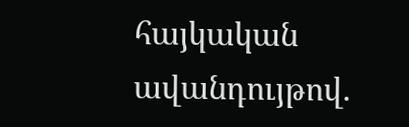հայկական ավանդույթով.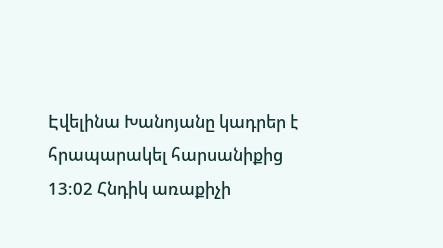Էվելինա Խանոյանը կադրեր է հրապարակել հարսանիքից
13:02 Հնդիկ առաքիչի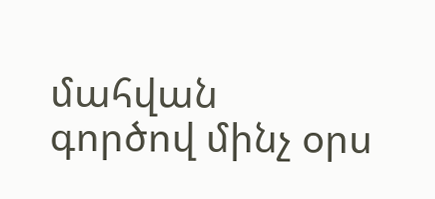մահվան գործով մինչ օրս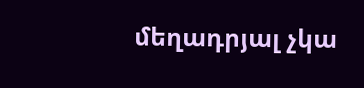մեղադրյալ չկա